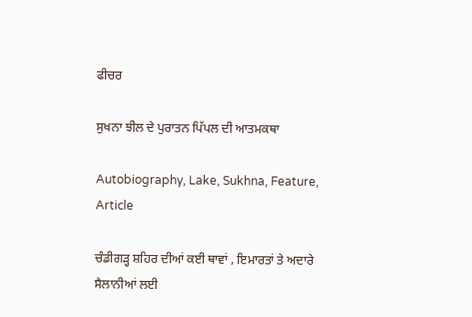ਫੀਚਰ

ਸੁਖਨਾ ਝੀਲ ਦੇ ਪੁਰਾਤਨ ਪਿੱਪਲ ਦੀ ਆਤਮਕਥਾ

Autobiography, Lake, Sukhna, Feature, Article

ਚੰਡੀਗੜ੍ਹ ਸ਼ਹਿਰ ਦੀਆਂ ਕਈ ਥਾਵਾਂ , ਇਮਾਰਤਾਂ ਤੇ ਅਦਾਰੇ ਸੈਲਾਨੀਆਂ ਲਈ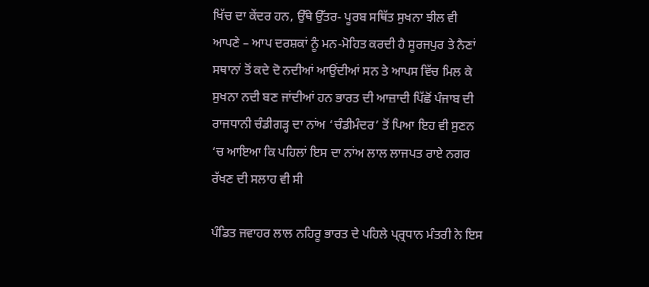ਖਿੱਚ ਦਾ ਕੇਂਦਰ ਹਨ, ਉੱਥੇ ਉੱਤਰ- ਪੂਰਬ ਸਥਿੱਤ ਸੁਖਨਾ ਝੀਲ ਵੀ ਆਪਣੇ – ਆਪ ਦਰਸ਼ਕਾਂ ਨੂੰ ਮਨ-ਮੋਹਿਤ ਕਰਦੀ ਹੈ ਸੂਰਜਪੁਰ ਤੇ ਨੈਣਾਂ ਸਥਾਨਾਂ ਤੋਂ ਕਦੇ ਦੋ ਨਦੀਆਂ ਆਉਂਦੀਆਂ ਸਨ ਤੇ ਆਪਸ ਵਿੱਚ ਮਿਲ ਕੇ ਸੁਖਨਾ ਨਦੀ ਬਣ ਜਾਂਦੀਆਂ ਹਨ ਭਾਰਤ ਦੀ ਆਜ਼ਾਦੀ ਪਿੱਛੋਂ ਪੰਜਾਬ ਦੀ ਰਾਜਧਾਨੀ ਚੰਡੀਗੜ੍ਹ ਦਾ ਨਾਂਅ ‘ਚੰਡੀਮੰਦਰ’ ਤੋਂ ਪਿਆ ਇਹ ਵੀ ਸੁਣਨ ‘ਚ ਆਇਆ ਕਿ ਪਹਿਲਾਂ ਇਸ ਦਾ ਨਾਂਅ ਲਾਲ ਲਾਜਪਤ ਰਾਏ ਨਗਰ ਰੱਖਣ ਦੀ ਸਲਾਹ ਵੀ ਸੀ

ਪੰਡਿਤ ਜਵਾਹਰ ਲਾਲ ਨਹਿਰੂ ਭਾਰਤ ਦੇ ਪਹਿਲੇ ਪ੍ਰ੍ਰਧਾਨ ਮੰਤਰੀ ਨੇ ਇਸ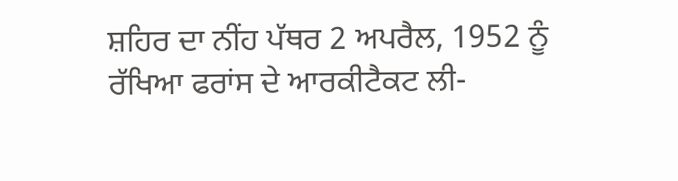ਸ਼ਹਿਰ ਦਾ ਨੀਂਹ ਪੱਥਰ 2 ਅਪਰੈਲ, 1952 ਨੂੰ ਰੱਖਿਆ ਫਰਾਂਸ ਦੇ ਆਰਕੀਟੈਕਟ ਲੀ-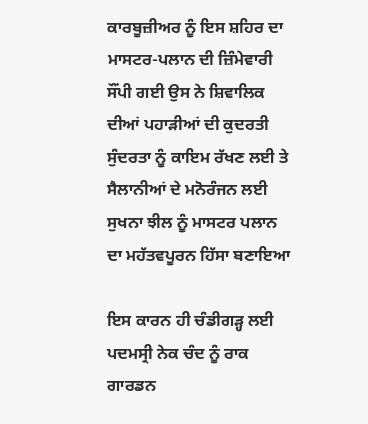ਕਾਰਬੂਜ਼ੀਅਰ ਨੂੰ ਇਸ ਸ਼ਹਿਰ ਦਾ ਮਾਸਟਰ-ਪਲਾਨ ਦੀ ਜ਼ਿੰਮੇਵਾਰੀ ਸੌਂਪੀ ਗਈ ਉਸ ਨੇ ਸ਼ਿਵਾਲਿਕ ਦੀਆਂ ਪਹਾੜੀਆਂ ਦੀ ਕੁਦਰਤੀ ਸੁੰਦਰਤਾ ਨੂੰ ਕਾਇਮ ਰੱਖਣ ਲਈ ਤੇ ਸੈਲਾਨੀਆਂ ਦੇ ਮਨੋਰੰਜਨ ਲਈ ਸੁਖਨਾ ਝੀਲ ਨੂੰ ਮਾਸਟਰ ਪਲਾਨ ਦਾ ਮਹੱਤਵਪੂਰਨ ਹਿੱਸਾ ਬਣਾਇਆ

ਇਸ ਕਾਰਨ ਹੀ ਚੰਡੀਗੜ੍ਹ ਲਈ ਪਦਮਸ੍ਰੀ ਨੇਕ ਚੰਦ ਨੂੰ ਰਾਕ ਗਾਰਡਨ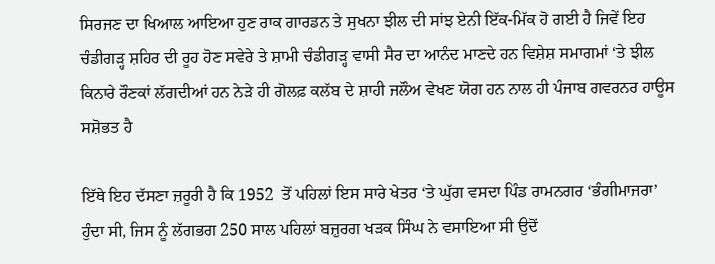ਸਿਰਜਣ ਦਾ ਖਿਆਲ ਆਇਆ ਹੁਣ ਰਾਕ ਗਾਰਡਨ ਤੇ ਸੁਖਨਾ ਝੀਲ ਦੀ ਸਾਂਝ ਏਨੀ ਇੱਕ-ਮਿੱਕ ਹੋ ਗਈ ਹੈ ਜਿਵੇਂ ਇਹ ਚੰਡੀਗੜ੍ਹ ਸ਼ਹਿਰ ਦੀ ਰੂਹ ਹੋਣ ਸਵੇਰੇ ਤੇ ਸ਼ਾਮੀ ਚੰਡੀਗੜ੍ਹ ਵਾਸੀ ਸੈਰ ਦਾ ਆਨੰਦ ਮਾਣਦੇ ਹਨ ਵਿਸ਼ੇਸ਼ ਸਮਾਗਮਾਂ ‘ਤੇ ਝੀਲ ਕਿਨਾਰੇ ਰੌਣਕਾਂ ਲੱਗਦੀਆਂ ਹਨ ਨੇੜੇ ਹੀ ਗੋਲਫ਼ ਕਲੱਬ ਦੇ ਸ਼ਾਹੀ ਜਲੌਅ ਵੇਖਣ ਯੋਗ ਹਨ ਨਾਲ ਹੀ ਪੰਜਾਬ ਗਵਰਨਰ ਹਾਊਸ ਸਸ਼ੋਭਤ ਹੈ

ਇੱਥੇ ਇਹ ਦੱਸਣਾ ਜ਼ਰੂਰੀ ਹੈ ਕਿ 1952  ਤੋਂ ਪਹਿਲਾਂ ਇਸ ਸਾਰੇ ਖੇਤਰ ‘ਤੇ ਘੁੱਗ ਵਸਦਾ ਪਿੰਡ ਰਾਮਨਗਰ ‘ਭੰਗੀਮਾਜਰਾ’ ਹੁੰਦਾ ਸੀ, ਜਿਸ ਨੂੰ ਲੱਗਭਗ 250 ਸਾਲ ਪਹਿਲਾਂ ਬਜ਼ੁਰਗ ਖੜਕ ਸਿੰਘ ਨੇ ਵਸਾਇਆ ਸੀ ਉਦੋਂ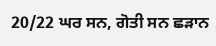20/22 ਘਰ ਸਨ, ਗੋਤੀ ਸਨ ਛੜਾਨ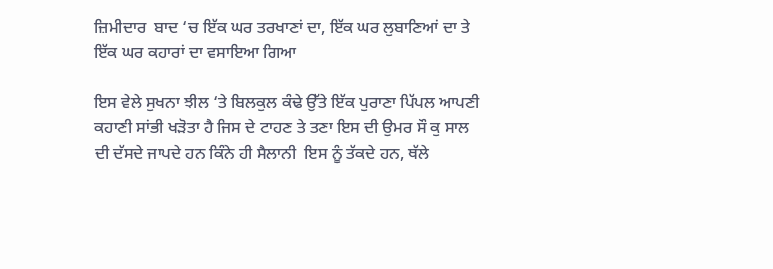ਜ਼ਿਮੀਦਾਰ  ਬਾਦ ‘ਚ ਇੱਕ ਘਰ ਤਰਖਾਣਾਂ ਦਾ, ਇੱਕ ਘਰ ਲੁਬਾਣਿਆਂ ਦਾ ਤੇ ਇੱਕ ਘਰ ਕਹਾਰਾਂ ਦਾ ਵਸਾਇਆ ਗਿਆ

ਇਸ ਵੇਲੇ ਸੁਖਨਾ ਝੀਲ ‘ਤੇ ਬਿਲਕੁਲ ਕੰਢੇ ਉੱਤੇ ਇੱਕ ਪੁਰਾਣਾ ਪਿੱਪਲ ਆਪਣੀ ਕਹਾਣੀ ਸਾਂਭੀ ਖੜੋਤਾ ਹੈ ਜਿਸ ਦੇ ਟਾਹਣ ਤੇ ਤਣਾ ਇਸ ਦੀ ਉਮਰ ਸੌ ਕੁ ਸਾਲ ਦੀ ਦੱਸਦੇ ਜਾਪਦੇ ਹਨ ਕਿੰਨੇ ਹੀ ਸੈਲਾਨੀ  ਇਸ ਨੂੰ ਤੱਕਦੇ ਹਨ, ਥੱਲੇ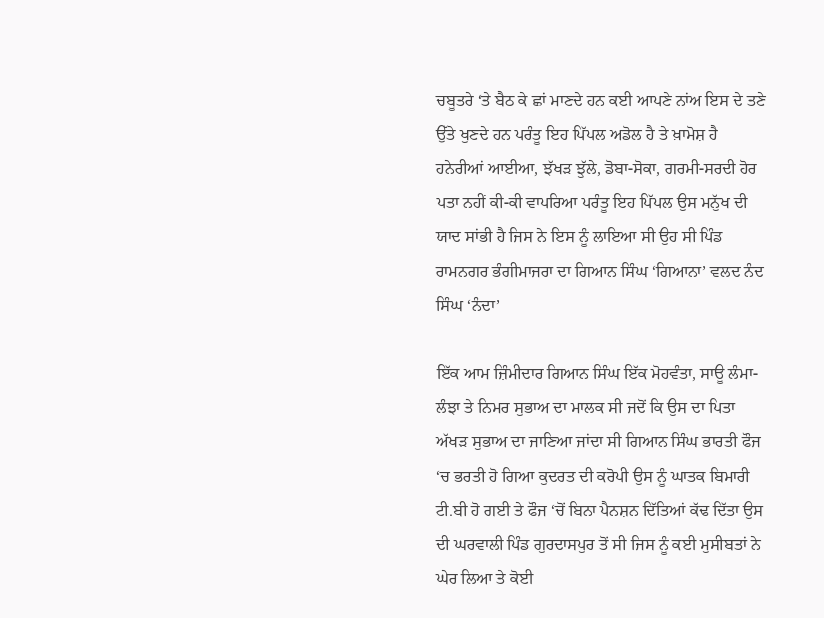ਚਬੂਤਰੇ ‘ਤੇ ਬੈਠ ਕੇ ਛਾਂ ਮਾਣਦੇ ਹਨ ਕਈ ਆਪਣੇ ਨਾਂਅ ਇਸ ਦੇ ਤਣੇ ਉੱਤੇ ਖੁਣਦੇ ਹਨ ਪਰੰਤੂ ਇਹ ਪਿੱਪਲ ਅਡੋਲ ਹੈ ਤੇ ਖ਼ਾਮੋਸ਼ ਹੈ ਹਨੇਰੀਆਂ ਆਈਆ, ਝੱਖੜ ਝੁੱਲੇ, ਡੋਬਾ-ਸੋਕਾ, ਗਰਮੀ-ਸਰਦੀ ਹੋਰ ਪਤਾ ਨਹੀਂ ਕੀ-ਕੀ ਵਾਪਰਿਆ ਪਰੰਤੂ ਇਹ ਪਿੱਪਲ ਉਸ ਮਨੁੱਖ ਦੀ  ਯਾਦ ਸਾਂਭੀ ਹੈ ਜਿਸ ਨੇ ਇਸ ਨੂੰ ਲਾਇਆ ਸੀ ਉਹ ਸੀ ਪਿੰਡ ਰਾਮਨਗਰ ਭੰਗੀਮਾਜਰਾ ਦਾ ਗਿਆਨ ਸਿੰਘ ‘ਗਿਆਨਾ’ ਵਲਦ ਨੰਦ ਸਿੰਘ ‘ਨੰਦਾ’

ਇੱਕ ਆਮ ਜ਼ਿੰਮੀਦਾਰ ਗਿਆਨ ਸਿੰਘ ਇੱਕ ਮੋਹਵੰਤਾ, ਸਾਊ ਲੰਮਾ-ਲੰਝਾ ਤੇ ਨਿਮਰ ਸੁਭਾਅ ਦਾ ਮਾਲਕ ਸੀ ਜਦੋਂ ਕਿ ਉਸ ਦਾ ਪਿਤਾ ਅੱਖੜ ਸੁਭਾਅ ਦਾ ਜਾਣਿਆ ਜਾਂਦਾ ਸੀ ਗਿਆਨ ਸਿੰਘ ਭਾਰਤੀ ਫੌਜ ‘ਚ ਭਰਤੀ ਹੋ ਗਿਆ ਕੁਦਰਤ ਦੀ ਕਰੋਪੀ ਉਸ ਨੂੰ ਘਾਤਕ ਬਿਮਾਰੀ ਟੀ.ਬੀ ਹੋ ਗਈ ਤੇ ਫੌਜ ‘ਚੋਂ ਬਿਨਾ ਪੈਨਸ਼ਨ ਦਿੱਤਿਆਂ ਕੱਢ ਦਿੱਤਾ ਉਸ ਦੀ ਘਰਵਾਲੀ ਪਿੰਡ ਗੁਰਦਾਸਪੁਰ ਤੋਂ ਸੀ ਜਿਸ ਨੂੰ ਕਈ ਮੁਸੀਬਤਾਂ ਨੇ ਘੇਰ ਲਿਆ ਤੇ ਕੋਈ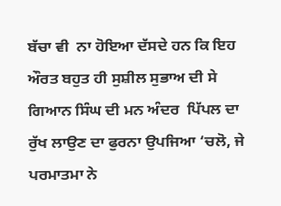ਬੱਚਾ ਵੀ  ਨਾ ਹੋਇਆ ਦੱਸਦੇ ਹਨ ਕਿ ਇਹ ਔਰਤ ਬਹੁਤ ਹੀ ਸੁਸ਼ੀਲ ਸੁਭਾਅ ਦੀ ਸੇ ਗਿਆਨ ਸਿੰਘ ਦੀ ਮਨ ਅੰਦਰ  ਪਿੱਪਲ ਦਾ ਰੁੱਖ ਲਾਉਣ ਦਾ ਫੁਰਨਾ ਉਪਜਿਆ ‘ਚਲੋ, ਜੇ ਪਰਮਾਤਮਾ ਨੇ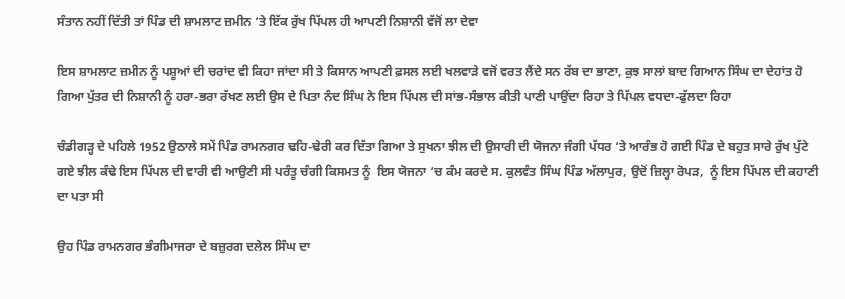ਸੰਤਾਨ ਨਹੀਂ ਦਿੱਤੀ ਤਾਂ ਪਿੰਡ ਦੀ ਸ਼ਾਮਲਾਟ ਜ਼ਮੀਨ ‘ਤੇ ਇੱਕ ਰੁੱਖ ਪਿੱਪਲ ਹੀ ਆਪਣੀ ਨਿਸ਼ਾਨੀ ਵੱਜੋਂ ਲਾ ਦੇਵਾ

ਇਸ ਸ਼ਾਮਲਾਟ ਜ਼ਮੀਨ ਨੂੰ ਪਸ਼ੂਆਂ ਦੀ ਚਰਾਂਦ ਵੀ ਕਿਹਾ ਜਾਂਦਾ ਸੀ ਤੇ ਕਿਸਾਨ ਆਪਣੀ ਫ਼ਸਲ ਲਈ ਖਲਵਾੜੇ ਵਜੋਂ ਵਰਤ ਲੈਂਦੇ ਸਨ ਰੱਬ ਦਾ ਭਾਣਾ, ਕੁਝ ਸਾਲਾਂ ਬਾਦ ਗਿਆਨ ਸਿੰਘ ਦਾ ਦੇਹਾਂਤ ਹੋ ਗਿਆ ਪੁੱਤਰ ਦੀ ਨਿਸ਼ਾਨੀ ਨੂੰ ਹਰਾ-ਭਰਾ ਰੱਖਣ ਲਈ ਉਸ ਦੇ ਪਿਤਾ ਨੰਦ ਸਿੰਘ ਨੇ ਇਸ ਪਿੱਪਲ ਦੀ ਸਾਂਭ-ਸੰਭਾਲ ਕੀਤੀ ਪਾਣੀ ਪਾਉਂਦਾ ਰਿਹਾ ਤੇ ਪਿੱਪਲ ਵਧਦਾ-ਫੁੱਲਦਾ ਰਿਹਾ

ਚੰਡੀਗੜ੍ਹ ਦੇ ਪਹਿਲੇ 1952 ਉਠਾਲੇ ਸਮੇਂ ਪਿੰਡ ਰਾਮਨਗਰ ਢਹਿ-ਢੇਰੀ ਕਰ ਦਿੱਤਾ ਗਿਆ ਤੇ ਸੁਖਨਾ ਝੀਲ ਦੀ ਉਸਾਰੀ ਦੀ ਯੋਜਨਾ ਜੰਗੀ ਪੱਧਰ ‘ਤੇ ਆਰੰਭ ਹੋ ਗਈ ਪਿੰਡ ਦੇ ਬਹੁਤ ਸਾਰੇ ਰੁੱਖ ਪੁੱਟੇ ਗਏ ਝੀਲ ਕੰਢੇ ਇਸ ਪਿੱਪਲ ਦੀ ਵਾਰੀ ਵੀ ਆਉਣੀ ਸੀ ਪਰੰਤੂ ਚੰਗੀ ਕਿਸਮਤ ਨੂੰ  ਇਸ ਯੋਜਨਾ ‘ਚ ਕੰਮ ਕਰਦੇ ਸ. ਕੁਲਵੰਤ ਸਿੰਘ ਪਿੰਡ ਅੱਲਾਪੁਰ, ਉਦੋਂ ਜ਼ਿਲ੍ਹਾ ਰੋਪੜ,  ਨੂੰ ਇਸ ਪਿੱਪਲ ਦੀ ਕਹਾਣੀ ਦਾ ਪਤਾ ਸੀ

ਉਹ ਪਿੰਡ ਰਾਮਨਗਰ ਭੰਗੀਮਾਜਰਾ ਦੇ ਬਜ਼ੁਰਗ ਦਲੇਲ ਸਿੰਘ ਦਾ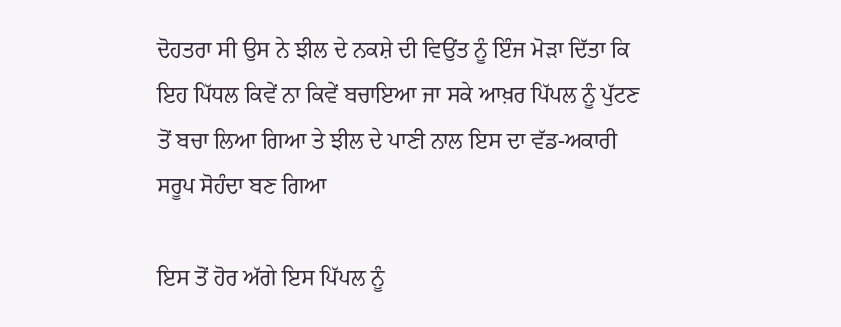ਦੋਹਤਰਾ ਸੀ ਉਸ ਨੇ ਝੀਲ ਦੇ ਨਕਸ਼ੇ ਦੀ ਵਿਉਂਤ ਨੂੰ ਇੰਜ ਮੋੜਾ ਦਿੱਤਾ ਕਿ ਇਹ ਪਿੱਧਲ ਕਿਵੇਂ ਨਾ ਕਿਵੇਂ ਬਚਾਇਆ ਜਾ ਸਕੇ ਆਖ਼ਰ ਪਿੱਪਲ ਨੂੰ ਪੁੱਟਣ ਤੋਂ ਬਚਾ ਲਿਆ ਗਿਆ ਤੇ ਝੀਲ ਦੇ ਪਾਣੀ ਨਾਲ ਇਸ ਦਾ ਵੱਡ-ਅਕਾਰੀ ਸਰੂਪ ਸੋਹੰਦਾ ਬਣ ਗਿਆ

ਇਸ ਤੋਂ ਹੋਰ ਅੱਗੇ ਇਸ ਪਿੱਪਲ ਨੂੰ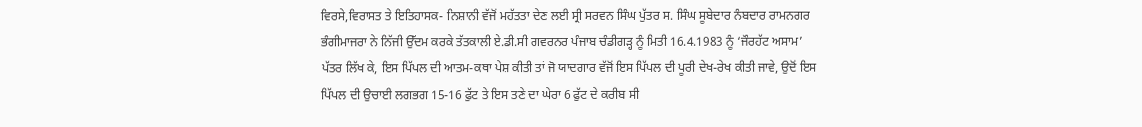ਵਿਰਸੇ,ਵਿਰਾਸਤ ਤੇ ਇਤਿਹਾਸਕ- ਨਿਸ਼ਾਨੀ ਵੱਜੋਂ ਮਹੱਤਤਾ ਦੇਣ ਲਈ ਸ੍ਰੀ ਸਰਵਨ ਸਿੰਘ ਪੁੱਤਰ ਸ. ਸਿੰਘ ਸੂਬੇਦਾਰ ਨੰਬਦਾਰ ਰਾਮਨਗਰ ਭੰਗੀਮਾਜਰਾ ਨੇ ਨਿੱਜੀ ਉੱਦਮ ਕਰਕੇ ਤੱਤਕਾਲੀ ਏ.ਡੀ.ਸੀ ਗਵਰਨਰ ਪੰਜਾਬ ਚੰਡੀਗੜ੍ਹ ਨੂੰ ਮਿਤੀ 16.4.1983 ਨੂੰ ‘ਜੌਰਹੱਟ ਅਸਾਮ’ ਪੱਤਰ ਲਿੱਖ ਕੇ, ਇਸ ਪਿੱਪਲ ਦੀ ਆਤਮ-ਕਥਾ ਪੇਸ਼ ਕੀਤੀ ਤਾਂ ਜੋ ਯਾਦਗਾਰ ਵੱਜੋਂ ਇਸ ਪਿੱਪਲ ਦੀ ਪੂਰੀ ਦੇਖ-ਰੇਖ ਕੀਤੀ ਜਾਵੇ, ਉਦੋਂ ਇਸ ਪਿੱਪਲ ਦੀ ਉਚਾਈ ਲਗਭਗ 15-16 ਫੁੱਟ ਤੇ ਇਸ ਤਣੇ ਦਾ ਘੇਰਾ 6 ਫੁੱਟ ਦੇ ਕਰੀਬ ਸੀ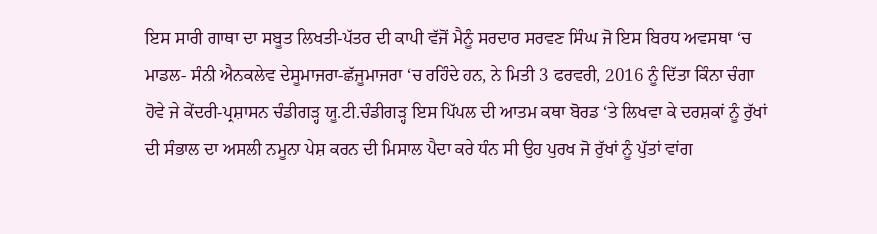ਇਸ ਸਾਰੀ ਗਾਥਾ ਦਾ ਸਬੂਤ ਲਿਖਤੀ-ਪੱਤਰ ਦੀ ਕਾਪੀ ਵੱਜੋਂ ਮੈਨੂੰ ਸਰਦਾਰ ਸਰਵਣ ਸਿੰਘ ਜੋ ਇਸ ਬਿਰਧ ਅਵਸਥਾ ‘ਚ ਮਾਡਲ- ਸੰਨੀ ਐਨਕਲੇਵ ਦੇਸੂਮਾਜਰਾ-ਛੱਜੂਮਾਜਰਾ ‘ਚ ਰਹਿੰਦੇ ਹਨ, ਨੇ ਮਿਤੀ 3 ਫਰਵਰੀ, 2016 ਨੂੰ ਦਿੱਤਾ ਕਿੰਨਾ ਚੰਗਾ ਹੋਵੇ ਜੇ ਕੇਂਦਰੀ-ਪ੍ਰਸ਼ਾਸਨ ਚੰਡੀਗੜ੍ਹ ਯੂ.ਟੀ.ਚੰਡੀਗੜ੍ਹ ਇਸ ਪਿੱਪਲ ਦੀ ਆਤਮ ਕਥਾ ਬੋਰਡ ‘ਤੇ ਲਿਖਵਾ ਕੇ ਦਰਸ਼ਕਾਂ ਨੂੰ ਰੁੱਖਾਂ ਦੀ ਸੰਭਾਲ ਦਾ ਅਸਲੀ ਨਮੂਨਾ ਪੇਸ਼ ਕਰਨ ਦੀ ਮਿਸਾਲ ਪੈਦਾ ਕਰੇ ਧੰਨ ਸੀ ਉਹ ਪੁਰਖ ਜੋ ਰੁੱਖਾਂ ਨੂੰ ਪੁੱਤਾਂ ਵਾਂਗ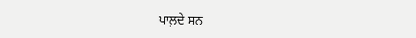ਪਾਲ਼ਦੇ ਸਨ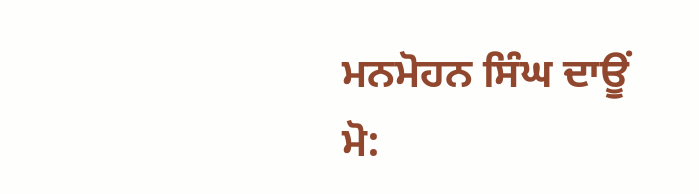ਮਨਮੋਹਨ ਸਿੰਘ ਦਾਊਂ
ਮੋ: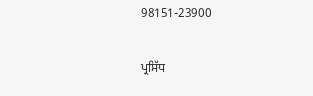98151-23900

ਪ੍ਰਸਿੱਧ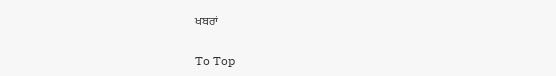ਖਬਰਾਂ

To Top